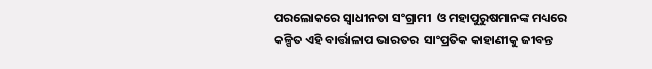ପରଲୋକରେ ସ୍ୱାଧୀନତା ସଂଗ୍ରାମୀ  ଓ ମହାପୁରୁଷମାନଙ୍କ ମଧ୍ୟରେ  କଳ୍ପିତ ଏହି ବାର୍ତ୍ତାଳାପ ଭାରତର  ସାଂପ୍ରତିକ କାହାଣୀକୁ ଜୀବନ୍ତ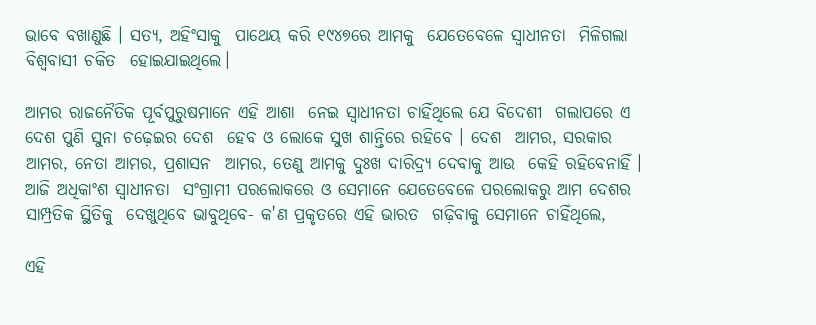ଭାବେ ବଖାଣୁଛି । ସତ୍ୟ, ଅହିଂସାକୁ  ପାଥେୟ କରି ୧୯୪୭ରେ ଆମକୁ  ଯେତେବେଳେ ସ୍ୱାଧୀନତା  ମିଳିଗଲା ବିଶ୍ୱବାସୀ ଚକିତ  ହୋଇଯାଇଥିଲେ।

ଆମର ରାଜନୈତିକ ପୂର୍ବପୁରୁଷମାନେ ଏହି ଆଶା  ନେଇ ସ୍ୱାଧୀନତା ଚାହିଁଥିଲେ ଯେ ବିଦେଶୀ  ଗଲାପରେ ଏ ଦେଶ ପୁଣି ସୁନା ଚଢ଼େଇର ଦେଶ  ହେବ ଓ ଲୋକେ ସୁଖ ଶାନ୍ତିରେ ରହିବେ । ଦେଶ  ଆମର, ସରକାର ଆମର, ନେତା ଆମର, ପ୍ରଶାସନ  ଆମର, ତେଣୁ ଆମକୁ ଦୁଃଖ ଦାରିଦ୍ର‌୍ୟ ଦେବାକୁ ଆଉ  କେହି ରହିବେନାହିଁ । ଆଜି ଅଧିକାଂଶ ସ୍ୱାଧୀନତା  ସଂଗ୍ରାମୀ ପରଲୋକରେ ଓ ସେମାନେ ଯେତେବେଳେ ପରଲୋକରୁ ଆମ ଦେଶର ସାମ୍ପ୍ରତିକ ସ୍ଥିତିକୁ  ଦେଖୁଥିବେ ଭାବୁଥିବେ- କ'ଣ ପ୍ରକୃତରେ ଏହି ଭାରତ  ଗଢ଼ିବାକୁ ସେମାନେ ଚାହିଁଥିଲେ,

ଏହି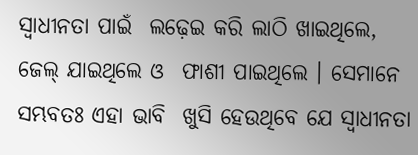ସ୍ୱାଧୀନତା ପାଇଁ  ଲଢ଼େଇ କରି ଲାଠି ଖାଇଥିଲେ, ଜେଲ୍‌ ଯାଇଥିଲେ ଓ  ଫାଶୀ ପାଇଥିଲେ । ସେମାନେ ସମ୍ଭବତଃ ଏହା ଭାବି  ଖୁସି ହେଉଥିବେ ଯେ ସ୍ୱାଧୀନତା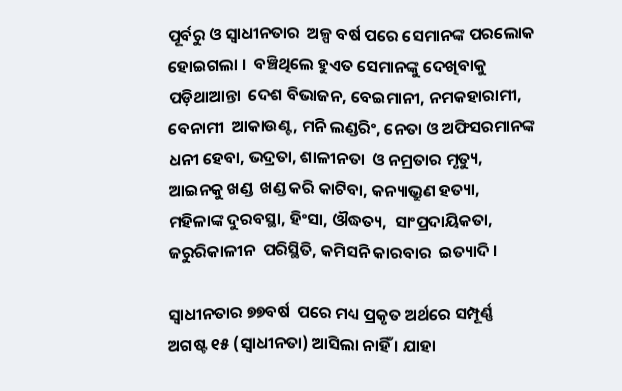ପୂର୍ବରୁ ଓ ସ୍ୱାଧୀନତାର  ଅଳ୍ପ ବର୍ଷ ପରେ ସେମାନଙ୍କ ପରଲୋକ ହୋଇଗଲା ।  ବଞ୍ଚିଥିଲେ ହୁଏତ ସେମାନଙ୍କୁ ଦେଖିବାକୁ ପଡ଼ିଥାଆନ୍ତା  ଦେଶ ବିଭାଜନ, ବେଇମାନୀ, ନମକହାରାମୀ, ବେନାମୀ  ଆକାଉଣ୍ଟ, ମନି ଲଣ୍ଡରିଂ, ନେତା ଓ ଅଫିସରମାନଙ୍କ  ଧନୀ ହେବା, ଭଦ୍ରତା, ଶାଳୀନତା  ଓ ନମ୍ରତାର ମୃତ୍ୟୁ, ଆଇନକୁ ଖଣ୍ଡ  ଖଣ୍ଡ କରି କାଟିବା, କନ୍ୟାଭ୍ରୁଣ ହତ୍ୟା,  ମହିଳାଙ୍କ ଦୁରବସ୍ଥା, ହିଂସା, ଔଦ୍ଧତ୍ୟ,  ସାଂପ୍ରଦାୟିକତା, ଜରୁରିକାଳୀନ  ପରିସ୍ଥିତି, କମିସନି କାରବାର  ଇତ୍ୟାଦି ।

ସ୍ୱାଧୀନତାର ୭୭ବର୍ଷ  ପରେ ମଧ୍ୟ ପ୍ରକୃତ ଅର୍ଥରେ ସମ୍ପୂର୍ଣ୍ଣ  ଅଗଷ୍ଟ ୧୫ (ସ୍ୱାଧୀନତା) ଆସିଲା ନାହିଁ । ଯାହା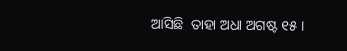ଆସିଛି  ତାହା ଅଧା ଅଗଷ୍ଟ ୧୫ ।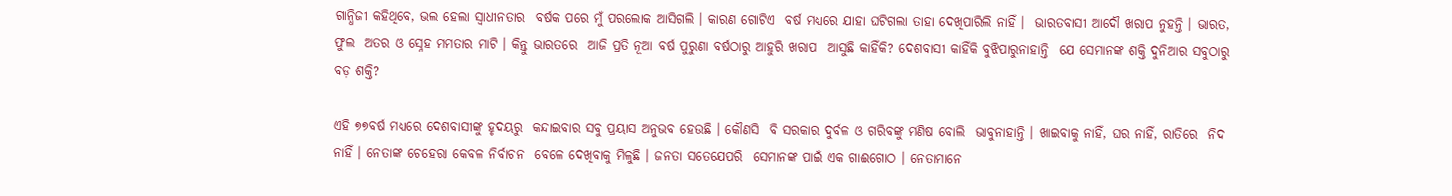ଗାନ୍ଧିଜୀ କହିଥିବେ, ଭଲ ହେଲା ସ୍ୱାଧୀନତାର  ବର୍ଷକ ପରେ ମୁଁ ପରଲୋକ ଆସିଗଲି । କାରଣ ଗୋଟିଏ  ବର୍ଷ ମଧ୍ୟରେ ଯାହା ଘଟିଗଲା ତାହା ଦେଖିପାରିଲି ନାହିଁ ।  ଭାରତବାସୀ ଆଦୌ ଖରାପ ନୁହନ୍ତି । ଭାରତ, ଫୁଲ  ଅତର ଓ ସ୍ନେହ ମମତାର ମାଟି । କିନ୍ତୁ ଭାରତରେ  ଆଜି ପ୍ରତି ନୂଆ ବର୍ଷ ପୁରୁଣା ବର୍ଷଠାରୁ ଆହୁରି ଖରାପ  ଆସୁଛି କାହିଁକି? ଦେଶବାସୀ କାହିଁକି ବୁଝିପାରୁନାହାନ୍ତି  ଯେ ସେମାନଙ୍କ ଶକ୍ତି ଦୁନିଆର ସବୁଠାରୁ ବଡ଼ ଶକ୍ତି?

ଏହି ୭୭ବର୍ଷ ମଧ୍ୟରେ ଦେଶବାସୀଙ୍କୁ ହୃଦୟରୁ  କନ୍ଦାଇବାର ସବୁ ପ୍ରୟାସ ଅନୁଭବ ହେଉଛି । କୌଣସି  ବି ସରକାର ଦୁର୍ବଳ ଓ ଗରିବଙ୍କୁ ମଣିଷ ବୋଲି  ଭାବୁନାହାନ୍ତି । ଖାଇବାକୁ ନାହିଁ, ଘର ନାହିଁ, ରାତିରେ  ନିଦ ନାହିଁ । ନେତାଙ୍କ ଚେହେରା କେବଳ ନିର୍ବାଚନ  ବେଳେ ଦେଖିବାକୁ ମିଳୁଛି । ଜନତା ସତେଯେପରି  ସେମାନଙ୍କ ପାଇଁ ଏକ ଗାଈଗୋଠ । ନେତାମାନେ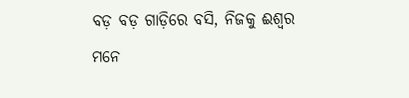ବଡ଼ ବଡ଼ ଗାଡ଼ିରେ ବସି, ନିଜକୁ ଈଶ୍ୱର ମନେ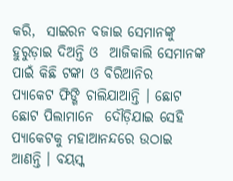କରି,  ସାଇରନ ବଜାଇ ସେମାନଙ୍କୁ ହୁରୁଡ଼ାଇ ଦିଅନ୍ତି ଓ  ଆଜିକାଲି ସେମାନଙ୍କ ପାଇଁ କିଛି ଟଙ୍କା ଓ ବିରିଆନିର  ପ୍ୟାକେଟ ଫିଙ୍ଗି ଚାଲିଯାଆନ୍ତି । ଛୋଟ ଛୋଟ ପିଲାମାନେ  ଦୌଡ଼ିଯାଇ ସେହି ପ୍ୟାକେଟକୁ ମହାଆନନ୍ଦରେ ଉଠାଇ  ଆଣନ୍ତି । ବୟସ୍କ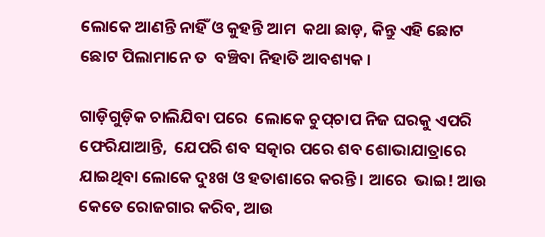ଲୋକେ ଆଣନ୍ତି ନାହିଁ ଓ କୁହନ୍ତି ଆମ  କଥା ଛାଡ଼, କିନ୍ତୁ ଏହି ଛୋଟ ଛୋଟ ପିଲାମାନେ ତ  ବଞ୍ଚିବା ନିହାତି ଆବଶ୍ୟକ ।

ଗାଡ଼ିଗୁଡ଼ିକ ଚାଲିଯିବା ପରେ  ଲୋକେ ଚୁପ୍‌ଚାପ ନିଜ ଘରକୁ ଏପରି ଫେରିଯାଆନ୍ତି,  ଯେପରି ଶବ ସତ୍କାର ପରେ ଶବ ଶୋଭାଯାତ୍ରାରେ  ଯାଇଥିବା ଲୋକେ ଦୁଃଖ ଓ ହତାଶାରେ କରନ୍ତି । ଆରେ  ଭାଇ! ଆଉ କେତେ ରୋଜଗାର କରିବ, ଆଉ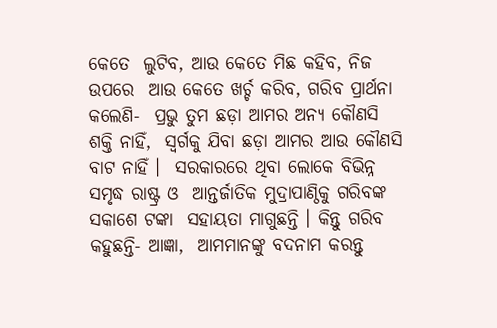କେତେ  ଲୁଟିବ, ଆଉ କେତେ ମିଛ କହିବ, ନିଜ ଉପରେ  ଆଉ କେତେ ଖର୍ଚ୍ଚ କରିବ, ଗରିବ ପ୍ରାର୍ଥନା କଲେଣି-  ପ୍ରଭୁ ତୁମ ଛଡ଼ା ଆମର ଅନ୍ୟ କୌଣସି ଶକ୍ତି ନାହିଁ,  ସ୍ୱର୍ଗକୁ ଯିବା ଛଡ଼ା ଆମର ଆଉ କୌଣସି ବାଟ ନାହିଁ ।  ସରକାରରେ ଥିବା ଲୋକେ ବିଭିନ୍ନ ସମୃଦ୍ଧ ରାଷ୍ଟ୍ର ଓ  ଆନ୍ତର୍ଜାତିକ ମୁଦ୍ରାପାଣ୍ଠିକୁ ଗରିବଙ୍କ ସକାଶେ ଟଙ୍କା  ସହାୟତା ମାଗୁଛନ୍ତି । କିନ୍ତୁ ଗରିବ କହୁଛନ୍ତି- ଆଜ୍ଞା,  ଆମମାନଙ୍କୁ ବଦନାମ କରନ୍ତୁ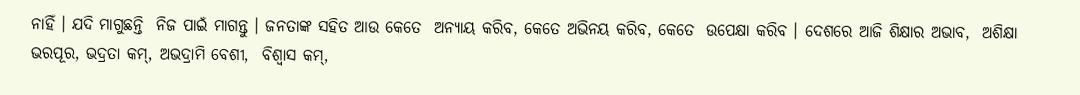ନାହିଁ । ଯଦି ମାଗୁଛନ୍ତି  ନିଜ ପାଇଁ ମାଗନ୍ତୁ । ଜନତାଙ୍କ ସହିତ ଆଉ କେତେ  ଅନ୍ୟାୟ କରିବ, କେତେ ଅଭିନୟ କରିବ, କେତେ  ଉପେକ୍ଷା କରିବ । ଦେଶରେ ଆଜି ଶିକ୍ଷାର ଅଭାବ,  ଅଶିକ୍ଷା ଭରପୂର, ଭଦ୍ରତା କମ୍‌, ଅଭଦ୍ରାମି ବେଶୀ,  ବିଶ୍ୱାସ କମ୍‌,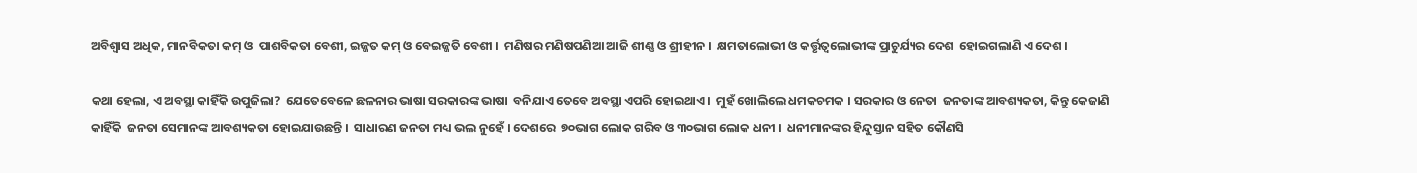ଅବିଶ୍ୱାସ ଅଧିକ, ମାନବିକତା କମ୍‌ ଓ  ପାଶବିକତା ବେଶୀ, ଇଜ୍ଜତ କମ୍‌ ଓ ବେଇଜ୍ଜତି ବେଶୀ ।  ମଣିଷର ମଣିଷପଣିଆ ଆଜି ଶୀଣ୍ଣ ଓ ଶ୍ରୀହୀନ ।  କ୍ଷମତାଲୋଭୀ ଓ କର୍ତ୍ତୃତ୍ୱଲୋଭୀଙ୍କ ପ୍ରାଚୁର୍ଯ୍ୟର ଦେଶ  ହୋଇଗଲାଣି ଏ ଦେଶ ।

କଥା ହେଲା, ଏ ଅବସ୍ଥା କାହିଁକି ଉପୁଜିଲା?  ଯେତେବେଳେ ଛଳନାର ଭାଷା ସରକାରଙ୍କ ଭାଷା  ବନିଯାଏ ତେବେ ଅବସ୍ଥା ଏପରି ହୋଇଥାଏ ।  ମୁହଁ ଖୋଲିଲେ ଧମକଚମକ । ସରକାର ଓ ନେତା  ଜନତାଙ୍କ ଆବଶ୍ୟକତା, କିନ୍ତୁ କେଜାଣି କାହିଁକି  ଜନତା ସେମାନଙ୍କ ଆବଶ୍ୟକତା ହୋଇଯାଉଛନ୍ତି ।  ସାଧାରଣ ଜନତା ମଧ୍ୟ ଭଲ ନୁହେଁ । ଦେଶରେ  ୭୦ଭାଗ ଲୋକ ଗରିବ ଓ ୩୦ଭାଗ ଲୋକ ଧନୀ ।  ଧନୀମାନଙ୍କର ହିନ୍ଦୁସ୍ତାନ ସହିତ କୌଣସି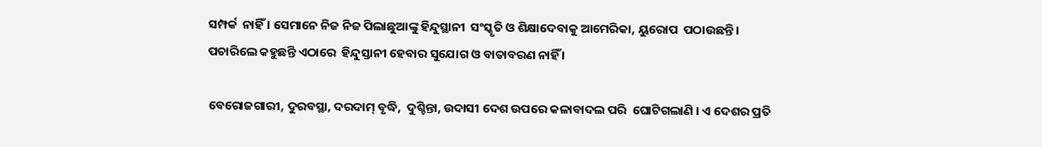ସମ୍ପର୍କ  ନାହିଁ । ସେମାନେ ନିଜ ନିଜ ପିଲାଛୁଆଙ୍କୁ ହିନ୍ଦୁସ୍ଥାନୀ  ସଂସ୍କୃତି ଓ ଶିକ୍ଷାଦେବାକୁ ଆମେରିକା, ୟୁରୋପ  ପଠାଉଛନ୍ତି । ପଚାରିଲେ କହୁଛନ୍ତି ଏଠାରେ  ହିନ୍ଦୁସ୍ତାନୀ ହେବାର ସୁଯୋଗ ଓ ବାତାବରଣ ନାହିଁ ।

ବେରୋଜଗାରୀ, ଦୁରବସ୍ଥା, ଦରଦାମ୍‌ ବୃଦ୍ଧି,  ଦୁଶ୍ଚିନ୍ତା, ଉଦାସୀ ଦେଶ ଉପରେ କଳାବାଦଲ ପରି  ଘୋଟିଗଲାଣି । ଏ ଦେଶର ପ୍ରତି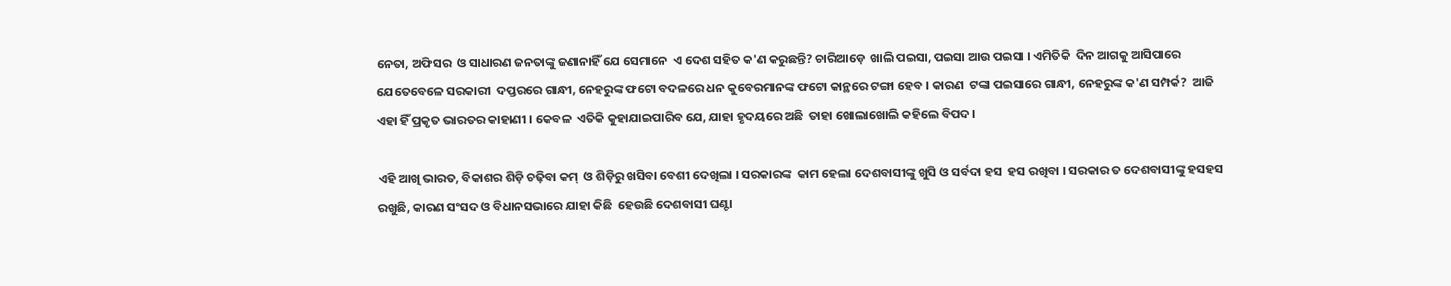ନେତା, ଅଫିସର  ଓ ସାଧାରଣ ଜନତାଙ୍କୁ ଜଣାନାହିଁ ଯେ ସେମାନେ  ଏ ଦେଶ ସହିତ କ'ଣ କରୁଛନ୍ତି? ଚାରିଆଡ଼େ  ଖାଲି ପଇସା, ପଇସା ଆଉ ପଇସା । ଏମିତିକି  ଦିନ ଆଗକୁ ଆସିପାରେ ଯେତେବେଳେ ସରକାରୀ  ଦପ୍ତରରେ ଗାନ୍ଧୀ, ନେହରୁଙ୍କ ଫଟୋ ବଦଳରେ ଧନ କୁବେରମାନଙ୍କ ଫଟୋ କାନ୍ଥରେ ଟଙ୍ଗା ହେବ । କାରଣ  ଟଙ୍କା ପଇସାରେ ଗାନ୍ଧୀ, ନେହରୁଙ୍କ କ'ଣ ସମ୍ପର୍କ?  ଆଜି ଏହା ହିଁ ପ୍ରକୃତ ଭାରତର କାହାଣୀ । କେବଳ  ଏତିକି କୁହାଯାଇପାରିବ ଯେ, ଯାହା ହୃଦୟରେ ଅଛି  ତାହା ଖୋଲାଖୋଲି କହିଲେ ବିପଦ ।

ଏହି ଆଖି ଭାରତ, ବିକାଶର ଶିଡ଼ି ଚଢ଼ିବା କମ୍‌  ଓ ଶିଡ଼ିରୁ ଖସିବା ବେଶୀ ଦେଖିଲା । ସରକାରଙ୍କ  କାମ ହେଲା ଦେଶବାସୀଙ୍କୁ ଖୁସି ଓ ସର୍ବଦା ହସ  ହସ ରଖିବା । ସରକାର ତ ଦେଶବାସୀଙ୍କୁ ହସହସ  ରଖୁଛି, କାରଣ ସଂସଦ ଓ ବିଧାନସଭାରେ ଯାହା କିଛି  ହେଉଛି ଦେଶବାସୀ ଘଣ୍ଟା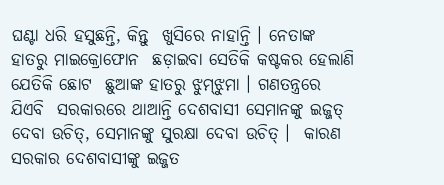ଘଣ୍ଟା ଧରି ହସୁଛନ୍ତି, କିନ୍ତୁ  ଖୁସିରେ ନାହାନ୍ତି । ନେତାଙ୍କ ହାତରୁ ମାଇକ୍ରୋଫୋନ  ଛଡ଼ାଇବା ସେତିକି କଷ୍ଟକର ହେଲାଣି ଯେତିକି ଛୋଟ  ଛୁଆଙ୍କ ହାତରୁ ଝୁମ୍‌ଝୁମା । ଗଣତନ୍ତ୍ରରେ ଯିଏବି  ସରକାରରେ ଥାଆନ୍ତି ଦେଶବାସୀ ସେମାନଙ୍କୁ ଇଜ୍ଜତ୍‌  ଦେବା ଉଚିତ୍‌, ସେମାନଙ୍କୁ ସୁରକ୍ଷା ଦେବା ଉଚିତ୍‌ ।  କାରଣ ସରକାର ଦେଶବାସୀଙ୍କୁ ଇଜ୍ଜତ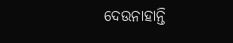ଦେଉନାହାନ୍ତି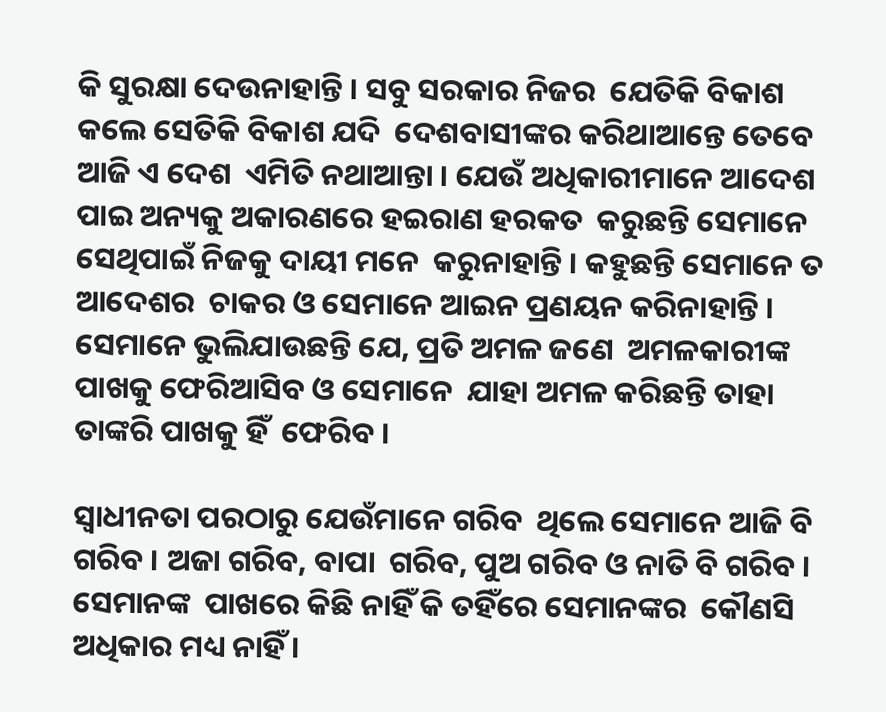କି ସୁରକ୍ଷା ଦେଉନାହାନ୍ତି । ସବୁ ସରକାର ନିଜର  ଯେତିକି ବିକାଶ କଲେ ସେତିକି ବିକାଶ ଯଦି  ଦେଶବାସୀଙ୍କର କରିଥାଆନ୍ତେ ତେବେ ଆଜି ଏ ଦେଶ  ଏମିତି ନଥାଆନ୍ତା । ଯେଉଁ ଅଧିକାରୀମାନେ ଆଦେଶ  ପାଇ ଅନ୍ୟକୁ ଅକାରଣରେ ହଇରାଣ ହରକତ  କରୁଛନ୍ତି ସେମାନେ ସେଥିପାଇଁ ନିଜକୁ ଦାୟୀ ମନେ  କରୁନାହାନ୍ତି । କହୁଛନ୍ତି ସେମାନେ ତ ଆଦେଶର  ଚାକର ଓ ସେମାନେ ଆଇନ ପ୍ରଣୟନ କରିନାହାନ୍ତି ।  ସେମାନେ ଭୁଲିଯାଉଛନ୍ତି ଯେ, ପ୍ରତି ଅମଳ ଜଣେ  ଅମଳକାରୀଙ୍କ ପାଖକୁ ଫେରିଆସିବ ଓ ସେମାନେ  ଯାହା ଅମଳ କରିଛନ୍ତି ତାହା ତାଙ୍କରି ପାଖକୁ ହିଁ  ଫେରିବ ।

ସ୍ୱାଧୀନତା ପରଠାରୁ ଯେଉଁମାନେ ଗରିବ  ଥିଲେ ସେମାନେ ଆଜି ବି ଗରିବ । ଅଜା ଗରିବ, ବାପା  ଗରିବ, ପୁଅ ଗରିବ ଓ ନାତି ବି ଗରିବ । ସେମାନଙ୍କ  ପାଖରେ କିଛି ନାହିଁ କି ତହିଁରେ ସେମାନଙ୍କର  କୌଣସି ଅଧିକାର ମଧ୍ୟ ନାହିଁ ।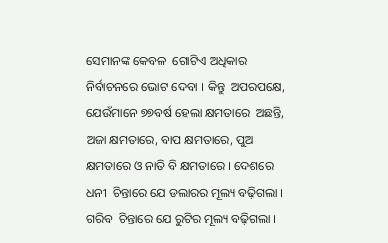ସେମାନଙ୍କ କେବଳ  ଗୋଟିଏ ଅଧିକାର ନିର୍ବାଚନରେ ଭୋଟ ଦେବା । କିନ୍ତୁ  ଅପରପକ୍ଷେ, ଯେଉଁମାନେ ୭୭ବର୍ଷ ହେଲା କ୍ଷମତାରେ  ଅଛନ୍ତି, ଅଜା କ୍ଷମତାରେ, ବାପ କ୍ଷମତାରେ, ପୁଅ  କ୍ଷମତାରେ ଓ ନାତି ବି କ୍ଷମତାରେ । ଦେଶରେ ଧନୀ  ଚିନ୍ତାରେ ଯେ ଡଲାରର ମୂଲ୍ୟ ବଢ଼ିଗଲା । ଗରିବ  ଚିନ୍ତାରେ ଯେ ରୁଟିର ମୂଲ୍ୟ ବଢ଼ିଗଲା ।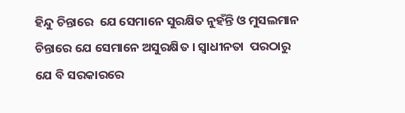ହିନ୍ଦୁ ଚିନ୍ତାରେ  ଯେ ସେମାନେ ସୁରକ୍ଷିତ ନୁହଁନ୍ତି ଓ ମୁସଲମାନ  ଚିନ୍ତାରେ ଯେ ସେମାନେ ଅସୁରକ୍ଷିତ । ସ୍ୱାଧୀନତା  ପରଠାରୁ ଯେ ବି ସରକାରରେ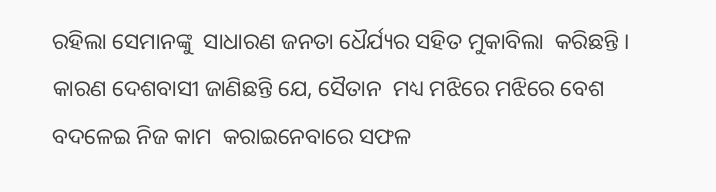ରହିଲା ସେମାନଙ୍କୁ  ସାଧାରଣ ଜନତା ଧୈର୍ଯ୍ୟର ସହିତ ମୁକାବିଲା  କରିଛନ୍ତି । କାରଣ ଦେଶବାସୀ ଜାଣିଛନ୍ତି ଯେ, ସୈତାନ  ମଧ୍ୟ ମଝିରେ ମଝିରେ ବେଶ ବଦଳେଇ ନିଜ କାମ  କରାଇନେବାରେ ସଫଳ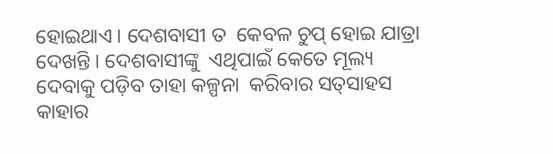ହୋଇଥାଏ । ଦେଶବାସୀ ତ  କେବଳ ଚୁପ୍‌ ହୋଇ ଯାତ୍ରା ଦେଖନ୍ତି । ଦେଶବାସୀଙ୍କୁ  ଏଥିପାଇଁ କେତେ ମୂଲ୍ୟ ଦେବାକୁ ପଡ଼ିବ ତାହା କଳ୍ପନା  କରିବାର ସତ୍‌ସାହସ କାହାର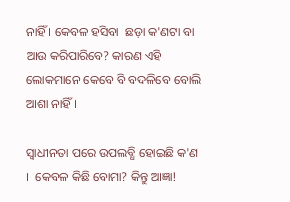ନାହିଁ । କେବଳ ହସିବା  ଛଡ଼ା କ'ଣଟା ବା ଆଉ କରିପାରିବେ? କାରଣ ଏହି  ଲୋକମାନେ କେବେ ବି ବଦଳିବେ ବୋଲି ଆଶା ନାହିଁ ।

ସ୍ୱାଧୀନତା ପରେ ଉପଲବ୍ଧି ହୋଇଛି କ'ଣ ।  କେବଳ କିଛି ବୋମା? କିନ୍ତୁ ଆଜ୍ଞା!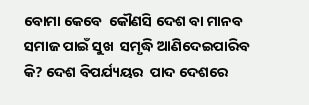ବୋମା କେବେ  କୌଣସି ଦେଶ ବା ମାନବ ସମାଜ ପାଇଁ ସୁଖ  ସମୃଦ୍ଧି ଆଣିଦେଇପାରିବ କି? ଦେଶ ବିପର୍ଯ୍ୟୟର  ପାଦ ଦେଶରେ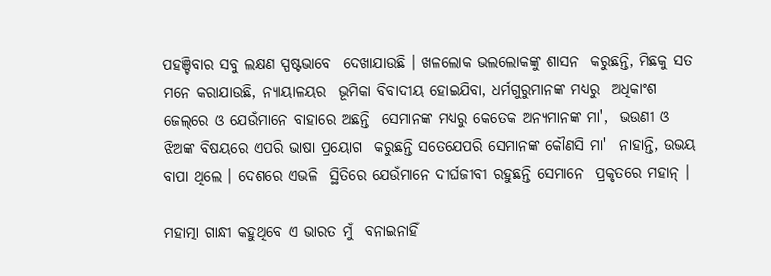ପହଞ୍ଚିବାର ସବୁ ଲକ୍ଷଣ ସ୍ପଷ୍ଟଭାବେ  ଦେଖାଯାଉଛି । ଖଳଲୋକ ଭଲଲୋକଙ୍କୁ ଶାସନ  କରୁଛନ୍ତି, ମିଛକୁ ସତ ମନେ କରାଯାଉଛି, ନ୍ୟାୟାଳୟର  ଭୂମିକା ବିବାଦୀୟ ହୋଇଯିବା, ଧର୍ମଗୁରୁମାନଙ୍କ ମଧ୍ୟରୁ  ଅଧିକାଂଶ ଜେଲ୍‌ରେ ଓ ଯେଉଁମାନେ ବାହାରେ ଅଛନ୍ତି  ସେମାନଙ୍କ ମଧ୍ୟରୁ କେତେକ ଅନ୍ୟମାନଙ୍କ ମା',  ଭଉଣୀ ଓ ଝିଅଙ୍କ ବିଷୟରେ ଏପରି ଭାଷା ପ୍ରୟୋଗ  କରୁଛନ୍ତି ସତେଯେପରି ସେମାନଙ୍କ କୌଣସି ମା'  ନାହାନ୍ତି, ଉଭୟ ବାପା ଥିଲେ । ଦେଶରେ ଏଭଳି  ସ୍ଥିତିରେ ଯେଉଁମାନେ ଦୀର୍ଘଜୀବୀ ରହୁଛନ୍ତି ସେମାନେ  ପ୍ରକୃତରେ ମହାନ୍‌ ।

ମହାତ୍ମା ଗାନ୍ଧୀ କହୁଥିବେ ଏ ଭାରତ ମୁଁ  ବନାଇନାହିଁ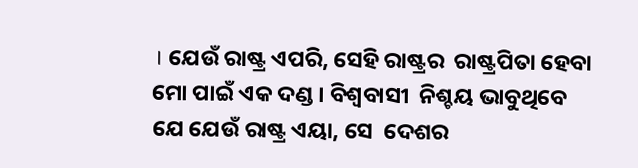। ଯେଉଁ ରାଷ୍ଟ୍ର ଏପରି, ସେହି ରାଷ୍ଟ୍ରର  ରାଷ୍ଟ୍ରପିତା ହେବା ମୋ ପାଇଁ ଏକ ଦଣ୍ଡ । ବିଶ୍ୱବାସୀ  ନିଶ୍ଚୟ ଭାବୁଥିବେ ଯେ ଯେଉଁ ରାଷ୍ଟ୍ର ଏୟା, ସେ  ଦେଶର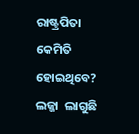ରାଷ୍ଟ୍ରପିତା କେମିତି ହୋଇଥିବେ? ଲଜ୍ଜା  ଲାଗୁଛି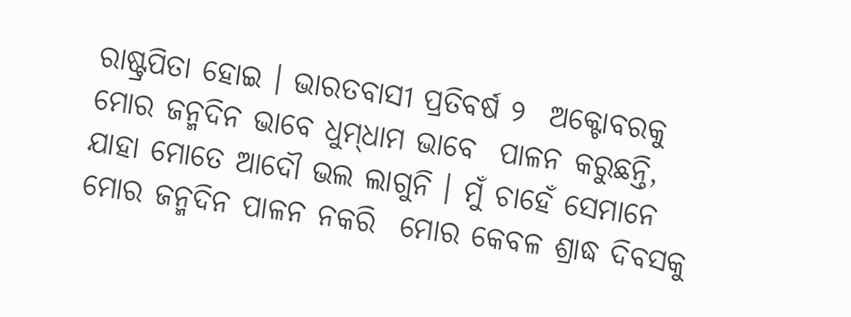ରାଷ୍ଟ୍ରପିତା ହୋଇ । ଭାରତବାସୀ ପ୍ରତିବର୍ଷ ୨  ଅକ୍ଟୋବରକୁ ମୋର ଜନ୍ମଦିନ ଭାବେ ଧୁମ୍‌ଧାମ ଭାବେ  ପାଳନ କରୁଛନ୍ତି, ଯାହା ମୋତେ ଆଦୌ ଭଲ ଲାଗୁନି । ମୁଁ ଚାହେଁ ସେମାନେ ମୋର ଜନ୍ମଦିନ ପାଳନ ନକରି  ମୋର କେବଳ ଶ୍ରାଦ୍ଧ ଦିବସକୁ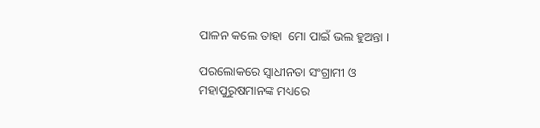ପାଳନ କଲେ ତାହା  ମୋ ପାଇଁ ଭଲ ହୁଅନ୍ତା ।

ପରଲୋକରେ ସ୍ୱାଧୀନତା ସଂଗ୍ରାମୀ ଓ  ମହାପୁରୁଷମାନଙ୍କ ମଧ୍ୟରେ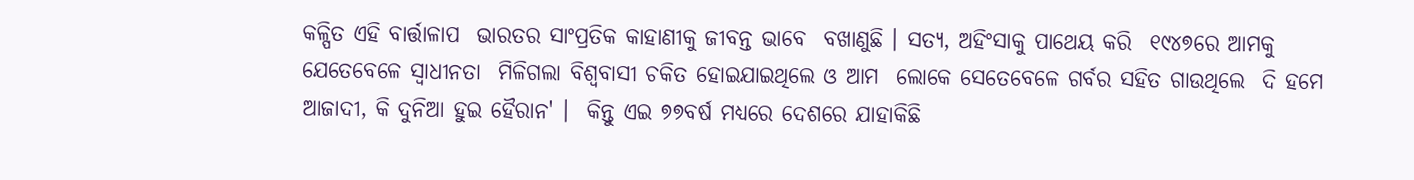କଳ୍ପିତ ଏହି ବାର୍ତ୍ତାଳାପ  ଭାରତର ସାଂପ୍ରତିକ କାହାଣୀକୁ ଜୀବନ୍ତ ଭାବେ  ବଖାଣୁଛି । ସତ୍ୟ, ଅହିଂସାକୁ ପାଥେୟ କରି  ୧୯୪୭ରେ ଆମକୁ ଯେତେବେଳେ ସ୍ୱାଧୀନତା  ମିଳିଗଲା ବିଶ୍ୱବାସୀ ଚକିତ ହୋଇଯାଇଥିଲେ ଓ ଆମ  ଲୋକେ ସେତେବେଳେ ଗର୍ବର ସହିତ ଗାଉଥିଲେ  ଦି ହମେ ଆଜାଦୀ, କି ଦୁନିଆ ହୁଇ ହୈରାନ' ।  କିନ୍ତୁ ଏଇ ୭୭ବର୍ଷ ମଧ୍ୟରେ ଦେଶରେ ଯାହାକିଛି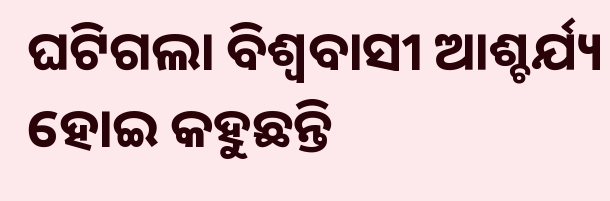ଘଟିଗଲା ବିଶ୍ୱବାସୀ ଆଶ୍ଚର୍ଯ୍ୟ ହୋଇ କହୁଛନ୍ତି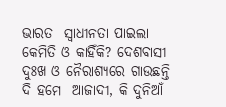ଭାରତ  ସ୍ୱାଧୀନତା ପାଇଲା କେମିତି ଓ କାହିଁକି? ଦେଶବାସୀ  ଦୁଃଖ ଓ ନୈରାଶ୍ୟରେ ଗାଉଛନ୍ତି ଦି ହମେ  ଆଜାଦୀ, କି ଦୁନିଆଁ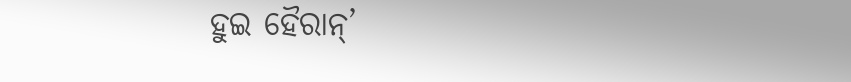ହୁଇ ହୈରାନ୍‌’